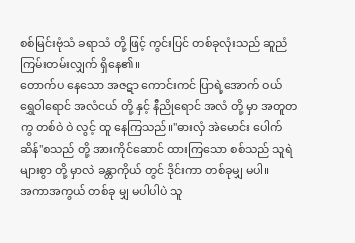စစ်မြင်းဗုံသံ ခရာသံ တို့ ဖြင့် ကွင်းပြင် တစ်ခုလုံးသည် ဆူညံ ကြမ်းတမ်းလျှက် ရှိနေ၏။
တောက်ပ နေသော အဇဋာ ကောင်းကင် ပြာရဲ့အောက် ဝယ် ရွှေဝါရောင် အလံငယ် တို့ နှင့် နီညိုရောင် အလံ တို့ မှာ အတူတကွ တစ်ဝဲ ဝဲ လွင့် ထူ နေကြသည်။"ဓားလှံ အဲမောင်း ပေါက်ဆိန်"စသည် တို့ အားကိုင်ဆောင် ထားကြသော စစ်သည် သူရဲ များစွာ တို့ မှာလဲ ခန္တာကိုယ် တွင် ဒိုင်းကာ တစ်ခုမျှ မပါ။
အကာအကွယ် တစ်ခု မျှ မပါပါပဲ သူ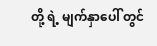တို့ ရဲ့ မျက်နှာပေါ် တွင်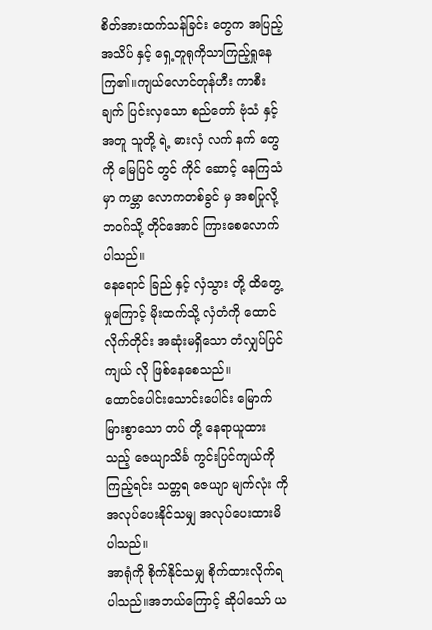စိတ်အားထက်သန်ခြင်း တွေက အပြည့် အသိပ် နှင့် ရှေ့တူရုကိုသာကြည့်ရှုနေကြ၏။ကျယ်လောင်တုန်ဟီး ကာစီးချက် ပြင်းလှသော စည်တော် ဗုံသံ နှင့်အတူ သူတို့ ရဲ့ ဓားလှံ လက် နက် တွေကို မြေပြင် တွင် ကိုင် ဆောင့် နေကြသံ မှာ ကမ္ဘာ လောကတစ်ခွင် မှ အစပြုလို့ ဘဝဂ်သို့ တိုင်အောင် ကြားစေလောက်ပါသည်။
နေရောင် ခြည် နှင့် လှံသွား တို့ ထိတွေ့ မှုကြောင့် မိုးထက်သို့ လှံတံကို ထောင်လိုက်တိုင်း အဆုံးမရှိသော တံလျှပ်ပြင် ကျယ် လို ဖြစ်နေစေသည်။
ထောင်ပေါင်းသောင်းပေါင်း မြောက်မြားစွာသော တပ် တို့ နေရာယူထားသည့် ဇေယျာသိင်္ခ ကွင်းပြင်ကျယ်ကို ကြည့်ရင်း သတ္တရ ဇေယျာ မျက်လုံး ကို အလုပ်ပေးနိုင်သမျှ အလုပ်ပေးထားမိပါသည်။
အာရုံကို စိုက်နိုင်သမျှ စိုက်ထားလိုက်ရပါသည်။အဘယ်ကြောင့် ဆိုပါသော် ယ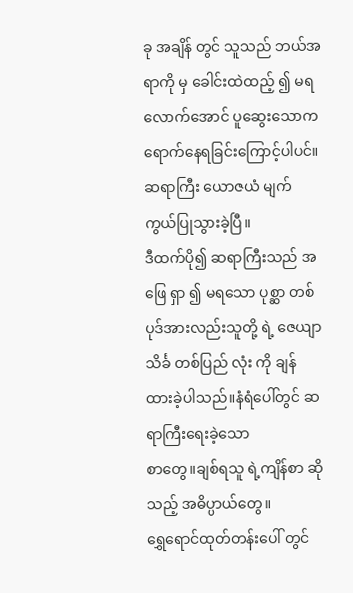ခု အချိန် တွင် သူသည် ဘယ်အရာကို မှ ခေါင်းထဲထည့် ၍ မရလောက်အောင် ပူဆွေးသောက ရောက်နေရခြင်းကြောင့်ပါပင်။
ဆရာကြီး ယောဇယံ မျက်ကွယ်ပြုသွားခဲ့ပြီ။
ဒီထက်ပို၍ ဆရာကြီးသည် အဖြေ ရှာ ၍ မရသော ပုစ္ဆာ တစ်ပုဒ်အားလည်းသူတို့ ရဲ့ ဇေယျာသိင်္ခ တစ်ပြည် လုံး ကို ချန် ထားခဲ့ပါသည်။နံရံပေါ်တွင် ဆရာကြီးရေးခဲ့သော
စာတွေ။ချစ်ရသူ ရဲ့ကျိန်စာ ဆိုသည့် အဓိပ္ပာယ်တွေ။
ရွှေရောင်ထုတ်တန်းပေါ် တွင်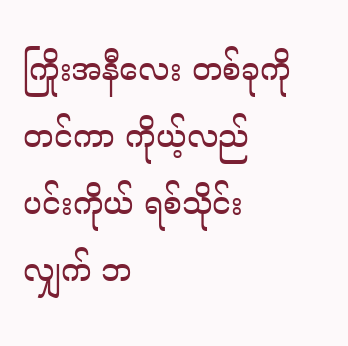ကြိုးအနီလေး တစ်ခုကို တင်ကာ ကိုယ့်လည်ပင်းကိုယ် ရစ်သိုင်းလျှက် ဘ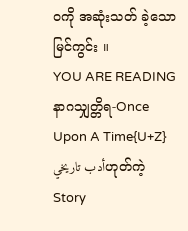ဝကို အဆုံးသတ် ခဲ့သော မြင်ကွင်း ။
YOU ARE READING
နာဂသျှတ္တိရ-Once Upon A Time{U+Z}
أدب تاريخيဟုတ်ကဲ့ Story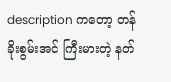description ကတော့ တန်ခိုးစွမ်းအင် ကြီးမားတဲ့ နတ်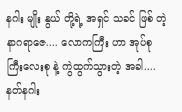နဂါး မျိုး နွယ် တို့ရဲ့ အရှင် သခင် ဖြစ် တဲ့ နာဂရာဇေ.... လောကကြီး ဟာ အုပ်စု ကြီးလေးစု နဲ့ ကွဲထွက်သွားတဲ့ အခါ.... နတ်နဂါး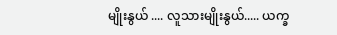မျိုးနွယ် .... လူသားမျိုးနွယ်..... ယက္ခ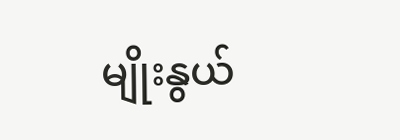မျိုးနွယ်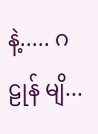နဲ့..... ဂဠုန် မျိ...